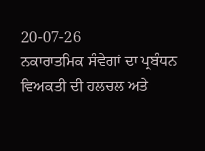20-07-26
ਨਕਾਰਾਤਮਿਕ ਸੰਵੇਗਾਂ ਦਾ ਪ੍ਰਬੰਧਨ
ਵਿਅਕਤੀ ਦੀ ਹਲਚਲ ਅਤੇ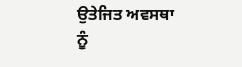ਉਤੇਜਿਤ ਅਵਸਥਾ ਨੂੰ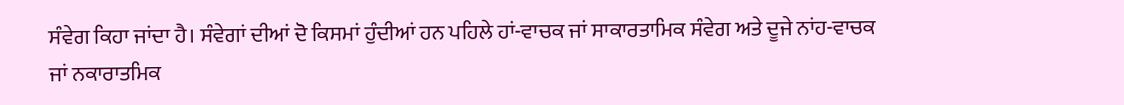ਸੰਵੇਗ ਕਿਹਾ ਜਾਂਦਾ ਹੈ। ਸੰਵੇਗਾਂ ਦੀਆਂ ਦੋ ਕਿਸਮਾਂ ਹੁੰਦੀਆਂ ਹਨ ਪਹਿਲੇ ਹਾਂ-ਵਾਚਕ ਜਾਂ ਸਾਕਾਰਤਾਮਿਕ ਸੰਵੇਗ ਅਤੇ ਦੂਜੇ ਨਾਂਹ-ਵਾਚਕ ਜਾਂ ਨਕਾਰਾਤਮਿਕ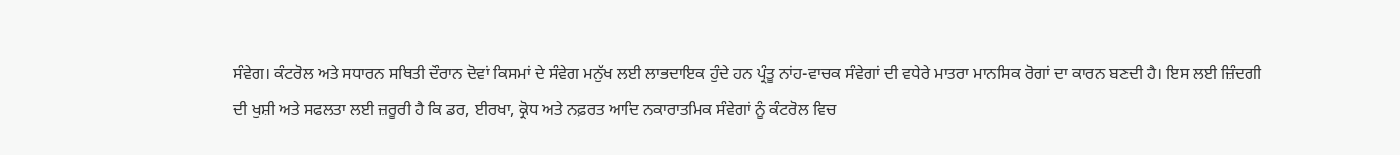ਸੰਵੇਗ। ਕੰਟਰੋਲ ਅਤੇ ਸਧਾਰਨ ਸਥਿਤੀ ਦੌਰਾਨ ਦੋਵਾਂ ਕਿਸਮਾਂ ਦੇ ਸੰਵੇਗ ਮਨੁੱਖ ਲਈ ਲਾਭਦਾਇਕ ਹੁੰਦੇ ਹਨ ਪ੍ਰੰਤੂ ਨਾਂਹ-ਵਾਚਕ ਸੰਵੇਗਾਂ ਦੀ ਵਧੇਰੇ ਮਾਤਰਾ ਮਾਨਸਿਕ ਰੋਗਾਂ ਦਾ ਕਾਰਨ ਬਣਦੀ ਹੈ। ਇਸ ਲਈ ਜ਼ਿੰਦਗੀ ਦੀ ਖੁਸ਼ੀ ਅਤੇ ਸਫਲਤਾ ਲਈ ਜ਼ਰੂਰੀ ਹੈ ਕਿ ਡਰ, ਈਰਖਾ, ਕ੍ਰੋਧ ਅਤੇ ਨਫ਼ਰਤ ਆਦਿ ਨਕਾਰਾਤਮਿਕ ਸੰਵੇਗਾਂ ਨੂੰ ਕੰਟਰੋਲ ਵਿਚ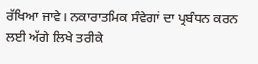ਰੱਖਿਆ ਜਾਵੇ। ਨਕਾਰਾਤਮਿਕ ਸੰਵੇਗਾਂ ਦਾ ਪ੍ਰਬੰਧਨ ਕਰਨ ਲਈ ਅੱਗੇ ਲਿਖੇ ਤਰੀਕੇ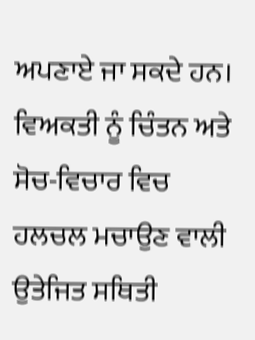ਅਪਣਾਏ ਜਾ ਸਕਦੇ ਹਨ। ਵਿਅਕਤੀ ਨੂੰ ਚਿੰਤਨ ਅਤੇ ਸੋਚ-ਵਿਚਾਰ ਵਿਚ ਹਲਚਲ ਮਚਾਉਣ ਵਾਲੀ ਉਤੇਜਿਤ ਸਥਿਤੀ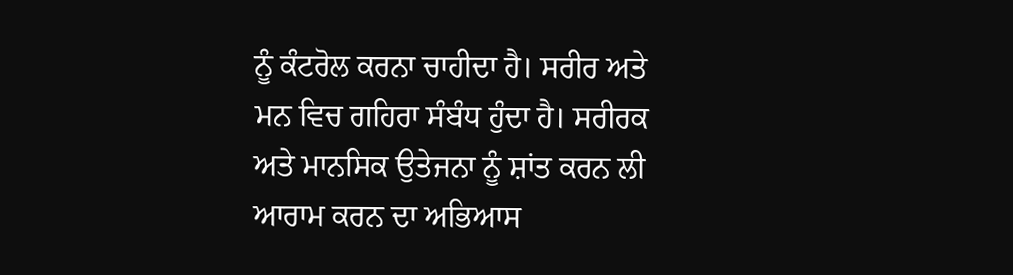ਨੂੰ ਕੰਟਰੋਲ ਕਰਨਾ ਚਾਹੀਦਾ ਹੈ। ਸਰੀਰ ਅਤੇ ਮਨ ਵਿਚ ਗਹਿਰਾ ਸੰਬੰਧ ਹੁੰਦਾ ਹੈ। ਸਰੀਰਕ ਅਤੇ ਮਾਨਸਿਕ ਉਤੇਜਨਾ ਨੂੰ ਸ਼ਾਂਤ ਕਰਨ ਲੀ ਆਰਾਮ ਕਰਨ ਦਾ ਅਭਿਆਸ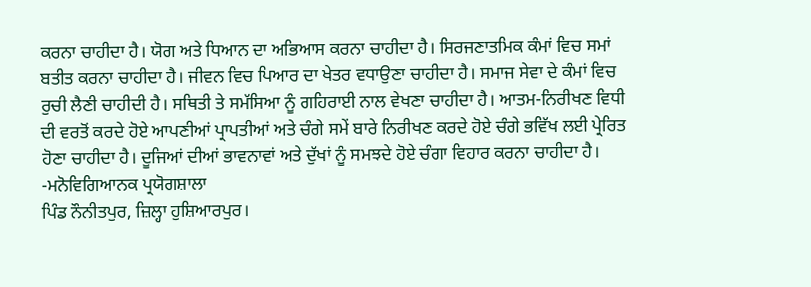ਕਰਨਾ ਚਾਹੀਦਾ ਹੈ। ਯੋਗ ਅਤੇ ਧਿਆਨ ਦਾ ਅਭਿਆਸ ਕਰਨਾ ਚਾਹੀਦਾ ਹੈ। ਸਿਰਜਣਾਤਮਿਕ ਕੰਮਾਂ ਵਿਚ ਸਮਾਂ ਬਤੀਤ ਕਰਨਾ ਚਾਹੀਦਾ ਹੈ। ਜੀਵਨ ਵਿਚ ਪਿਆਰ ਦਾ ਖੇਤਰ ਵਧਾਉਣਾ ਚਾਹੀਦਾ ਹੈ। ਸਮਾਜ ਸੇਵਾ ਦੇ ਕੰਮਾਂ ਵਿਚ ਰੁਚੀ ਲੈਣੀ ਚਾਹੀਦੀ ਹੈ। ਸਥਿਤੀ ਤੇ ਸਮੱਸਿਆ ਨੂੰ ਗਹਿਰਾਈ ਨਾਲ ਵੇਖਣਾ ਚਾਹੀਦਾ ਹੈ। ਆਤਮ-ਨਿਰੀਖਣ ਵਿਧੀ ਦੀ ਵਰਤੋਂ ਕਰਦੇ ਹੋਏ ਆਪਣੀਆਂ ਪ੍ਰਾਪਤੀਆਂ ਅਤੇ ਚੰਗੇ ਸਮੇਂ ਬਾਰੇ ਨਿਰੀਖਣ ਕਰਦੇ ਹੋਏ ਚੰਗੇ ਭਵਿੱਖ ਲਈ ਪ੍ਰੇਰਿਤ ਹੋਣਾ ਚਾਹੀਦਾ ਹੈ। ਦੂਜਿਆਂ ਦੀਆਂ ਭਾਵਨਾਵਾਂ ਅਤੇ ਦੁੱਖਾਂ ਨੂੰ ਸਮਝਦੇ ਹੋਏ ਚੰਗਾ ਵਿਹਾਰ ਕਰਨਾ ਚਾਹੀਦਾ ਹੈ।
-ਮਨੋਵਿਗਿਆਨਕ ਪ੍ਰਯੋਗਸ਼ਾਲਾ
ਪਿੰਡ ਨੌਨੀਤਪੁਰ, ਜ਼ਿਲ੍ਹਾ ਹੁਸ਼ਿਆਰਪੁਰ।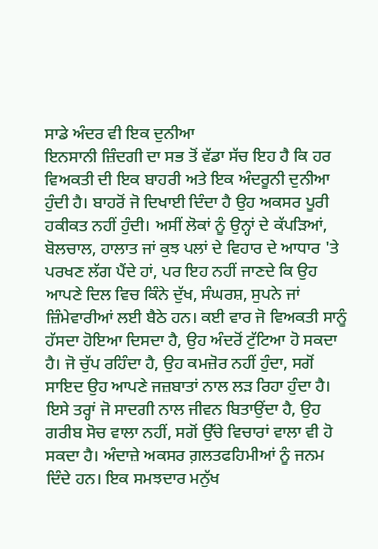ਸਾਡੇ ਅੰਦਰ ਵੀ ਇਕ ਦੁਨੀਆ
ਇਨਸਾਨੀ ਜ਼ਿੰਦਗੀ ਦਾ ਸਭ ਤੋਂ ਵੱਡਾ ਸੱਚ ਇਹ ਹੈ ਕਿ ਹਰ ਵਿਅਕਤੀ ਦੀ ਇਕ ਬਾਹਰੀ ਅਤੇ ਇਕ ਅੰਦਰੂਨੀ ਦੁਨੀਆ ਹੁੰਦੀ ਹੈ। ਬਾਹਰੋਂ ਜੋ ਦਿਖਾਈ ਦਿੰਦਾ ਹੈ ਉਹ ਅਕਸਰ ਪੂਰੀ ਹਕੀਕਤ ਨਹੀਂ ਹੁੰਦੀ। ਅਸੀਂ ਲੋਕਾਂ ਨੂੰ ਉਨ੍ਹਾਂ ਦੇ ਕੱਪੜਿਆਂ, ਬੋਲਚਾਲ, ਹਾਲਾਤ ਜਾਂ ਕੁਝ ਪਲਾਂ ਦੇ ਵਿਹਾਰ ਦੇ ਆਧਾਰ 'ਤੇ ਪਰਖਣ ਲੱਗ ਪੈਂਦੇ ਹਾਂ, ਪਰ ਇਹ ਨਹੀਂ ਜਾਣਦੇ ਕਿ ਉਹ ਆਪਣੇ ਦਿਲ ਵਿਚ ਕਿੰਨੇ ਦੁੱਖ, ਸੰਘਰਸ਼, ਸੁਪਨੇ ਜਾਂ ਜ਼ਿੰਮੇਵਾਰੀਆਂ ਲਈ ਬੈਠੇ ਹਨ। ਕਈ ਵਾਰ ਜੋ ਵਿਅਕਤੀ ਸਾਨੂੰ ਹੱਸਦਾ ਹੋਇਆ ਦਿਸਦਾ ਹੈ, ਉਹ ਅੰਦਰੋਂ ਟੁੱਟਿਆ ਹੋ ਸਕਦਾ ਹੈ। ਜੋ ਚੁੱਪ ਰਹਿੰਦਾ ਹੈ, ਉਹ ਕਮਜ਼ੋਰ ਨਹੀਂ ਹੁੰਦਾ, ਸਗੋਂ ਸਾਇਦ ਉਹ ਆਪਣੇ ਜਜ਼ਬਾਤਾਂ ਨਾਲ ਲੜ ਰਿਹਾ ਹੁੰਦਾ ਹੈ। ਇਸੇ ਤਰ੍ਹਾਂ ਜੋ ਸਾਦਗੀ ਨਾਲ ਜੀਵਨ ਬਿਤਾਉਂਦਾ ਹੈ, ਉਹ ਗਰੀਬ ਸੋਚ ਵਾਲਾ ਨਹੀਂ, ਸਗੋਂ ਉੱਚੇ ਵਿਚਾਰਾਂ ਵਾਲਾ ਵੀ ਹੋ ਸਕਦਾ ਹੈ। ਅੰਦਾਜ਼ੇ ਅਕਸਰ ਗ਼ਲਤਫਹਿਮੀਆਂ ਨੂੰ ਜਨਮ ਦਿੰਦੇ ਹਨ। ਇਕ ਸਮਝਦਾਰ ਮਨੁੱਖ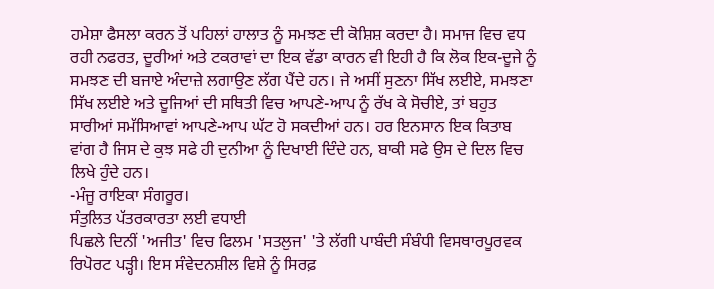ਹਮੇਸ਼ਾ ਫੈਸਲਾ ਕਰਨ ਤੋਂ ਪਹਿਲਾਂ ਹਾਲਾਤ ਨੂੰ ਸਮਝਣ ਦੀ ਕੋਸ਼ਿਸ਼ ਕਰਦਾ ਹੈ। ਸਮਾਜ ਵਿਚ ਵਧ ਰਹੀ ਨਫਰਤ, ਦੂਰੀਆਂ ਅਤੇ ਟਕਰਾਵਾਂ ਦਾ ਇਕ ਵੱਡਾ ਕਾਰਨ ਵੀ ਇਹੀ ਹੈ ਕਿ ਲੋਕ ਇਕ-ਦੂਜੇ ਨੂੰ ਸਮਝਣ ਦੀ ਬਜਾਏ ਅੰਦਾਜ਼ੇ ਲਗਾਉਣ ਲੱਗ ਪੈਂਦੇ ਹਨ। ਜੇ ਅਸੀਂ ਸੁਣਨਾ ਸਿੱਖ ਲਈਏ, ਸਮਝਣਾ ਸਿੱਖ ਲਈਏ ਅਤੇ ਦੂਜਿਆਂ ਦੀ ਸਥਿਤੀ ਵਿਚ ਆਪਣੇ-ਆਪ ਨੂੰ ਰੱਖ ਕੇ ਸੋਚੀਏ, ਤਾਂ ਬਹੁਤ ਸਾਰੀਆਂ ਸਮੱਸਿਆਵਾਂ ਆਪਣੇ-ਆਪ ਘੱਟ ਹੋ ਸਕਦੀਆਂ ਹਨ। ਹਰ ਇਨਸਾਨ ਇਕ ਕਿਤਾਬ ਵਾਂਗ ਹੈ ਜਿਸ ਦੇ ਕੁਝ ਸਫੇ ਹੀ ਦੁਨੀਆ ਨੂੰ ਦਿਖਾਈ ਦਿੰਦੇ ਹਨ, ਬਾਕੀ ਸਫੇ ਉਸ ਦੇ ਦਿਲ ਵਿਚ ਲਿਖੇ ਹੁੰਦੇ ਹਨ।
-ਮੰਜੂ ਰਾਇਕਾ ਸੰਗਰੂਰ।
ਸੰਤੁਲਿਤ ਪੱਤਰਕਾਰਤਾ ਲਈ ਵਧਾਈ
ਪਿਛਲੇ ਦਿਨੀਂ 'ਅਜੀਤ' ਵਿਚ ਫਿਲਮ 'ਸਤਲੁਜ' 'ਤੇ ਲੱਗੀ ਪਾਬੰਦੀ ਸੰਬੰਧੀ ਵਿਸਥਾਰਪੂਰਵਕ ਰਿਪੋਰਟ ਪੜ੍ਹੀ। ਇਸ ਸੰਵੇਦਨਸ਼ੀਲ ਵਿਸ਼ੇ ਨੂੰ ਸਿਰਫ਼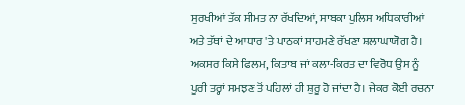ਸੁਰਖੀਆਂ ਤੱਕ ਸੀਮਤ ਨਾ ਰੱਖਦਿਆਂ, ਸਾਬਕਾ ਪੁਲਿਸ ਅਧਿਕਾਰੀਆਂ ਅਤੇ ਤੱਥਾਂ ਦੇ ਆਧਾਰ 'ਤੇ ਪਾਠਕਾਂ ਸਾਹਮਣੇ ਰੱਖਣਾ ਸ਼ਲਾਘਾਯੋਗ ਹੈ। ਅਕਸਰ ਕਿਸੇ ਫਿਲਮ, ਕਿਤਾਬ ਜਾਂ ਕਲਾ-ਕਿਰਤ ਦਾ ਵਿਰੋਧ ਉਸ ਨੂੰ ਪੂਰੀ ਤਰ੍ਹਾਂ ਸਮਝਣ ਤੋਂ ਪਹਿਲਾਂ ਹੀ ਸ਼ੁਰੂ ਹੋ ਜਾਂਦਾ ਹੈ। ਜੇਕਰ ਕੋਈ ਰਚਨਾ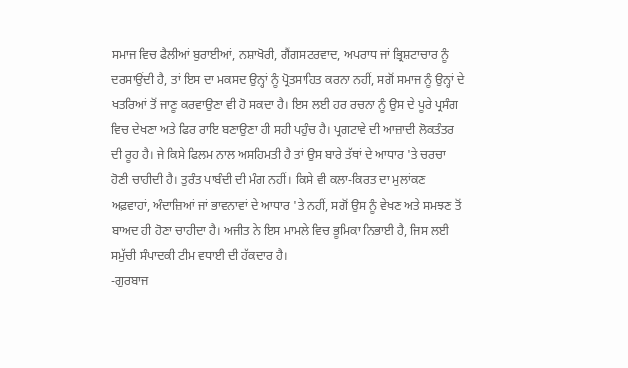ਸਮਾਜ ਵਿਚ ਫੈਲੀਆਂ ਬੁਰਾਈਆਂ, ਨਸ਼ਾਖੋਰੀ, ਗੈਂਗਸਟਰਵਾਦ, ਅਪਰਾਧ ਜਾਂ ਭ੍ਰਿਸ਼ਟਾਚਾਰ ਨੂੰ ਦਰਸਾਉਂਦੀ ਹੈ, ਤਾਂ ਇਸ ਦਾ ਮਕਸਦ ਉਨ੍ਹਾਂ ਨੂੰ ਪ੍ਰੋਤਸਾਹਿਤ ਕਰਨਾ ਨਹੀਂ, ਸਗੋਂ ਸਮਾਜ ਨੂੰ ਉਨ੍ਹਾਂ ਦੇ ਖਤਰਿਆਂ ਤੋਂ ਜਾਣੂ ਕਰਵਾਉਣਾ ਵੀ ਹੋ ਸਕਦਾ ਹੈ। ਇਸ ਲਈ ਹਰ ਰਚਨਾ ਨੂੰ ਉਸ ਦੇ ਪੂਰੇ ਪ੍ਰਸੰਗ ਵਿਚ ਦੇਖਣਾ ਅਤੇ ਫਿਰ ਰਾਇ ਬਣਾਉਣਾ ਹੀ ਸਹੀ ਪਹੁੰਚ ਹੈ। ਪ੍ਰਗਟਾਵੇ ਦੀ ਆਜ਼ਾਦੀ ਲੋਕਤੰਤਰ ਦੀ ਰੂਹ ਹੈ। ਜੇ ਕਿਸੇ ਫਿਲਮ ਨਾਲ ਅਸਹਿਮਤੀ ਹੈ ਤਾਂ ਉਸ ਬਾਰੇ ਤੱਥਾਂ ਦੇ ਆਧਾਰ 'ਤੇ ਚਰਚਾ ਹੋਣੀ ਚਾਹੀਦੀ ਹੈ। ਤੁਰੰਤ ਪਾਬੰਦੀ ਦੀ ਮੰਗ ਨਹੀਂ। ਕਿਸੇ ਵੀ ਕਲਾ-ਕਿਰਤ ਦਾ ਮੁਲਾਂਕਣ ਅਫ਼ਵਾਹਾਂ, ਅੰਦਾਜ਼ਿਆਂ ਜਾਂ ਭਾਵਨਾਵਾਂ ਦੇ ਆਧਾਰ 'ਤੇ ਨਹੀਂ, ਸਗੋਂ ਉਸ ਨੂੰ ਵੇਖਣ ਅਤੇ ਸਮਝਣ ਤੋਂ ਬਾਅਦ ਹੀ ਹੋਣਾ ਚਾਹੀਦਾ ਹੈ। ਅਜੀਤ ਨੇ ਇਸ ਮਾਮਲੇ ਵਿਚ ਭੂਮਿਕਾ ਨਿਭਾਈ ਹੈ, ਜਿਸ ਲਈ ਸਮੁੱਚੀ ਸੰਪਾਦਕੀ ਟੀਮ ਵਧਾਈ ਦੀ ਹੱਕਦਾਰ ਹੈ।
-ਗੁਰਬਾਜ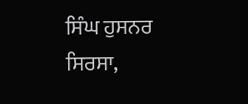ਸਿੰਘ ਹੁਸਨਰ
ਸਿਰਸਾ,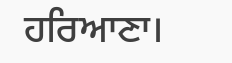ਹਰਿਆਣਾ।